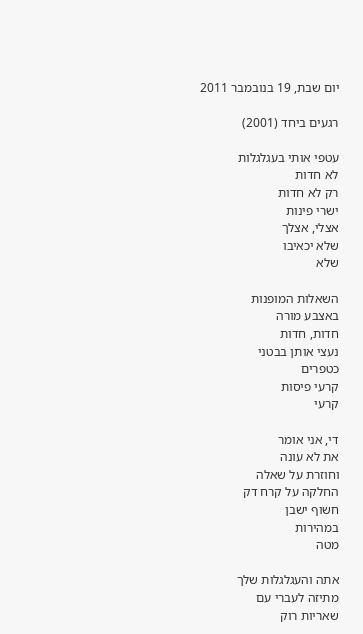יום שבת, 19 בנובמבר 2011

רגעים ביחד (2001)

עטפי אותי בעגלגלות
לא חדות
רק לא חדות
ישרי פינות
אצלי, אצלך
שלא יכאיבו
שלא

השאלות המופנות
באצבע מורה
חדות, חדות
נעצי אותן בבטני
כטפרים
קרעי פיסות
קרעי

די, אני אומר
את לא עונה
וחוזרת על שאלה
החלקה על קרח דק
חשוף ישבן
במהירות
מטה

אתה והעגלגלות שלך
מתיזה לעברי עם
שאריות רוק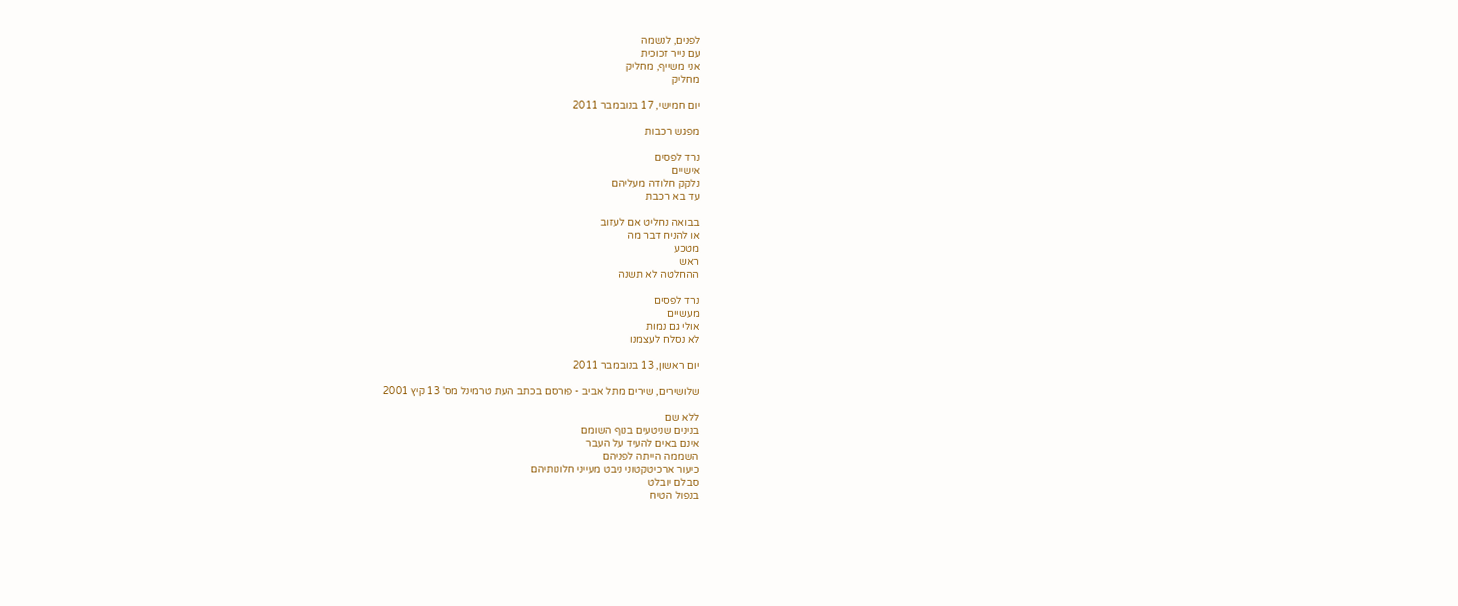לפנים, לנשמה
עם נייר זכוכית
אני משייף, מחליק
מחליק

יום חמישי, 17 בנובמבר 2011

מפגש רכבות

נרד לפסים
אישיים
נלקק חלודה מעליהם
עד בא רכבת

בבואה נחליט אם לעזוב
או להניח דבר מה
מטכע
ראש
ההחלטה לא תשנה

נרד לפסים
מעשיים
אולי גם נמות
לא נסלח לעצמנו

יום ראשון, 13 בנובמבר 2011

שלושירים, שירים מתל אביב - פורסם בכתב העת טרמינל מס' 13 קיץ 2001

ללא שם
בנינים שניטעים בנוף השומם
אינם באים להעיד על העבר
השממה הייתה לפניהם
כיעור ארכיטקטוני ניבט מעייני חלונותיהם
סבלם יובלט
בנפול הטיח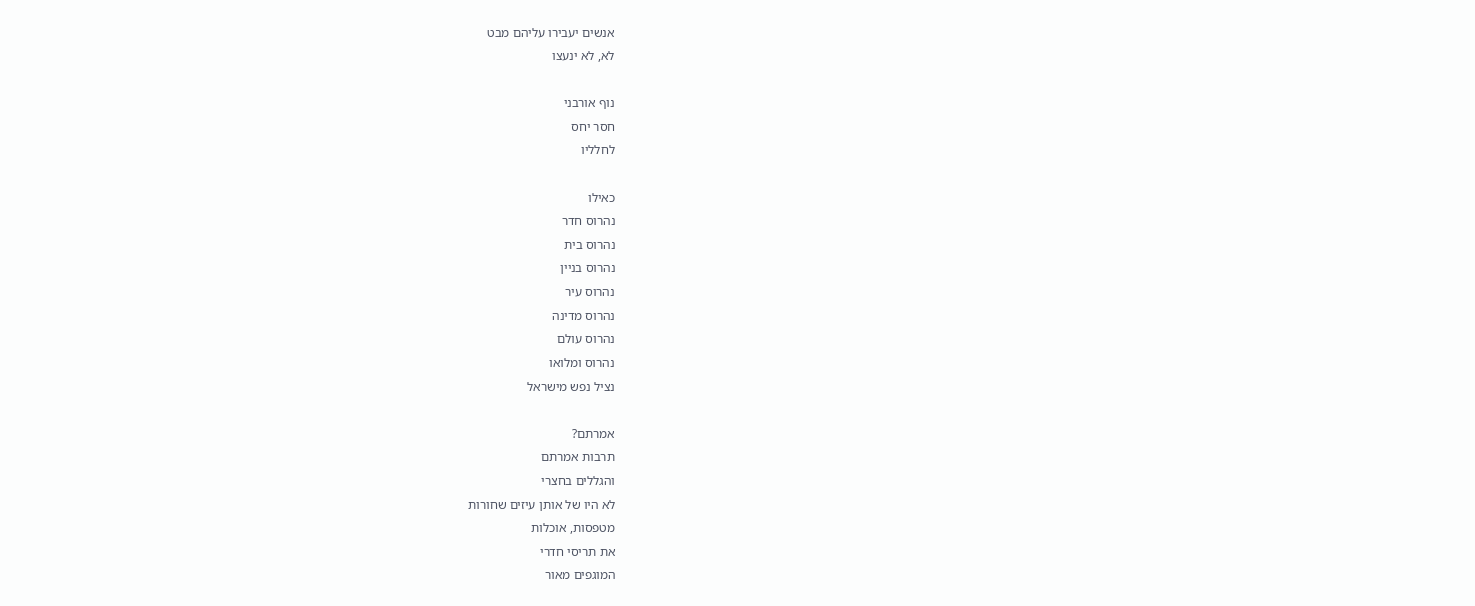אנשים יעבירו עליהם מבט
לא, לא ינעצו

נוף אורבני
חסר יחס
לחלליו

כאילו
נהרוס חדר
נהרוס בית
נהרוס בניין
נהרוס עיר
נהרוס מדינה
נהרוס עולם
נהרוס ומלואו
נציל נפש מישראל

אמרתם?
תרבות אמרתם
והגללים בחצרי
לא היו של אותן עיזים שחורות
מטפסות, אוכלות
את תריסי חדרי
המוגפים מאור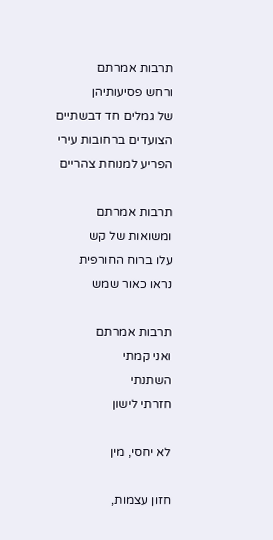תרבות אמרתם
ורחש פסיעותיהן
של גמלים חד דבשתיים
הצועדים ברחובות עירי
הפריע למנוחת צהריים

תרבות אמרתם
ומשואות של קש
עלו ברוח החורפית
נראו כאור שמש

תרבות אמרתם
ואני קמתי
השתנתי
חזרתי לישון

לא יחסי, מין

חזון עצמות,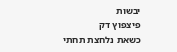יבשות
פיצפוץ דק
כשאת נלחצת תחתי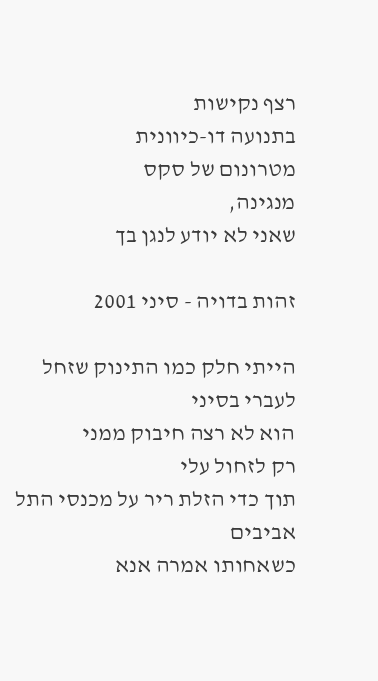רצף נקישות
בתנועה דו-כיוונית
מטרונום של סקס
מנגינה,
שאני לא יודע לנגן בך

זהות בדויה - סיני 2001

הייתי חלק כמו התינוק שזחל לעברי בסיני
הוא לא רצה חיבוק ממני
רק לזחול עלי
תוך כדי הזלת ריר על מכנסי התל אביבים
כשאחותו אמרה אנא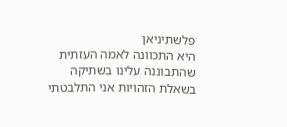פלשתיניאן
היא התכוונה לאמה העזתית שהתבוננה עלינו בשתיקה
בשאלת הזהויות אני התלבטתי